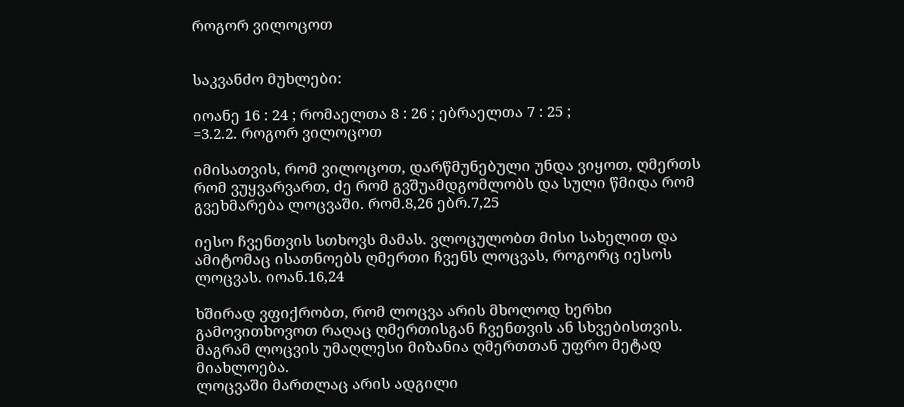როგორ ვილოცოთ


საკვანძო მუხლები:

იოანე 16 : 24 ; რომაელთა 8 : 26 ; ებრაელთა 7 : 25 ;
=3.2.2. როგორ ვილოცოთ

იმისათვის, რომ ვილოცოთ, დარწმუნებული უნდა ვიყოთ, ღმერთს რომ ვუყვარვართ, ძე რომ გვშუამდგომლობს და სული წმიდა რომ გვეხმარება ლოცვაში. რომ.8,26 ებრ.7,25

იესო ჩვენთვის სთხოვს მამას. ვლოცულობთ მისი სახელით და ამიტომაც ისათნოებს ღმერთი ჩვენს ლოცვას, როგორც იესოს ლოცვას. იოან.16,24

ხშირად ვფიქრობთ, რომ ლოცვა არის მხოლოდ ხერხი გამოვითხოვოთ რაღაც ღმერთისგან ჩვენთვის ან სხვებისთვის. მაგრამ ლოცვის უმაღლესი მიზანია ღმერთთან უფრო მეტად მიახლოება.
ლოცვაში მართლაც არის ადგილი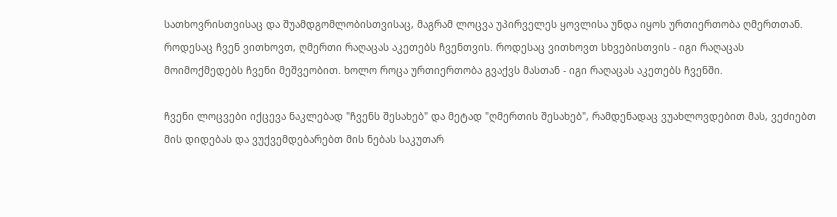სათხოვრისთვისაც და შუამდგომლობისთვისაც, მაგრამ ლოცვა უპირველეს ყოვლისა უნდა იყოს ურთიერთობა ღმერთთან. როდესაც ჩვენ ვითხოვთ, ღმერთი რაღაცას აკეთებს ჩვენთვის. როდესაც ვითხოვთ სხვებისთვის - იგი რაღაცას მოიმოქმედებს ჩვენი მეშვეობით. ხოლო როცა ურთიერთობა გვაქვს მასთან - იგი რაღაცას აკეთებს ჩვენში.

ჩვენი ლოცვები იქცევა ნაკლებად "ჩვენს შესახებ" და მეტად "ღმერთის შესახებ", რამდენადაც ვუახლოვდებით მას, ვეძიებთ მის დიდებას და ვუქვემდებარებთ მის ნებას საკუთარ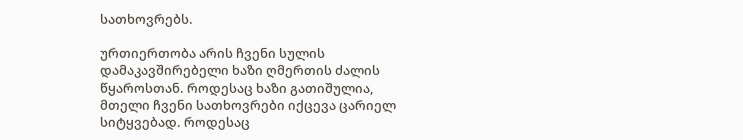სათხოვრებს.

ურთიერთობა არის ჩვენი სულის დამაკავშირებელი ხაზი ღმერთის ძალის წყაროსთან. როდესაც ხაზი გათიშულია, მთელი ჩვენი სათხოვრები იქცევა ცარიელ სიტყვებად. როდესაც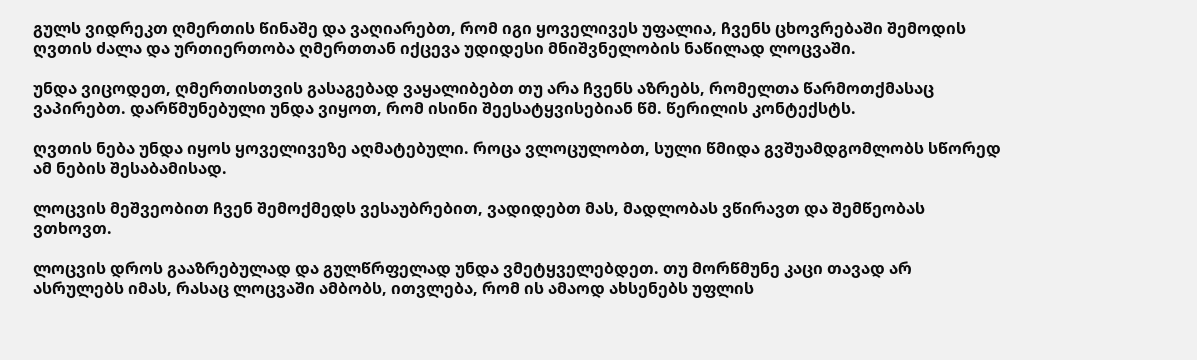გულს ვიდრეკთ ღმერთის წინაშე და ვაღიარებთ, რომ იგი ყოველივეს უფალია, ჩვენს ცხოვრებაში შემოდის ღვთის ძალა და ურთიერთობა ღმერთთან იქცევა უდიდესი მნიშვნელობის ნაწილად ლოცვაში.

უნდა ვიცოდეთ, ღმერთისთვის გასაგებად ვაყალიბებთ თუ არა ჩვენს აზრებს, რომელთა წარმოთქმასაც ვაპირებთ. დარწმუნებული უნდა ვიყოთ, რომ ისინი შეესატყვისებიან წმ. წერილის კონტექსტს.

ღვთის ნება უნდა იყოს ყოველივეზე აღმატებული. როცა ვლოცულობთ, სული წმიდა გვშუამდგომლობს სწორედ ამ ნების შესაბამისად.

ლოცვის მეშვეობით ჩვენ შემოქმედს ვესაუბრებით, ვადიდებთ მას, მადლობას ვწირავთ და შემწეობას ვთხოვთ.

ლოცვის დროს გააზრებულად და გულწრფელად უნდა ვმეტყველებდეთ. თუ მორწმუნე კაცი თავად არ ასრულებს იმას, რასაც ლოცვაში ამბობს, ითვლება, რომ ის ამაოდ ახსენებს უფლის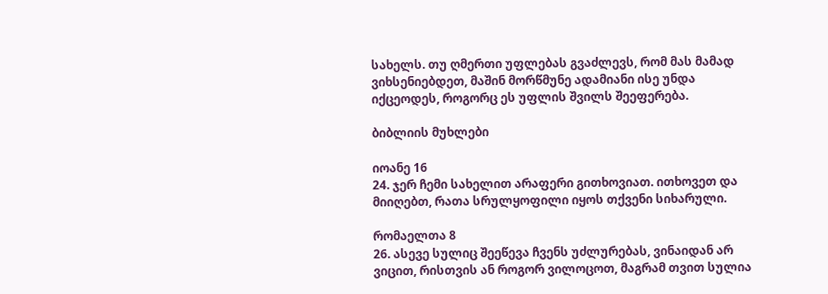სახელს. თუ ღმერთი უფლებას გვაძლევს, რომ მას მამად ვიხსენიებდეთ, მაშინ მორწმუნე ადამიანი ისე უნდა იქცეოდეს, როგორც ეს უფლის შვილს შეეფერება.

ბიბლიის მუხლები

იოანე 16
24. ჯერ ჩემი სახელით არაფერი გითხოვიათ. ითხოვეთ და მიიღებთ, რათა სრულყოფილი იყოს თქვენი სიხარული.

რომაელთა 8
26. ასევე სულიც შეეწევა ჩვენს უძლურებას, ვინაიდან არ ვიცით, რისთვის ან როგორ ვილოცოთ, მაგრამ თვით სულია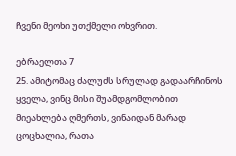ჩვენი მეოხი უთქმელი ოხვრით.

ებრაელთა 7
25. ამიტომაც ძალუძს სრულად გადაარჩინოს ყველა, ვინც მისი შუამდგომლობით მიეახლება ღმერთს, ვინაიდან მარად ცოცხალია, რათა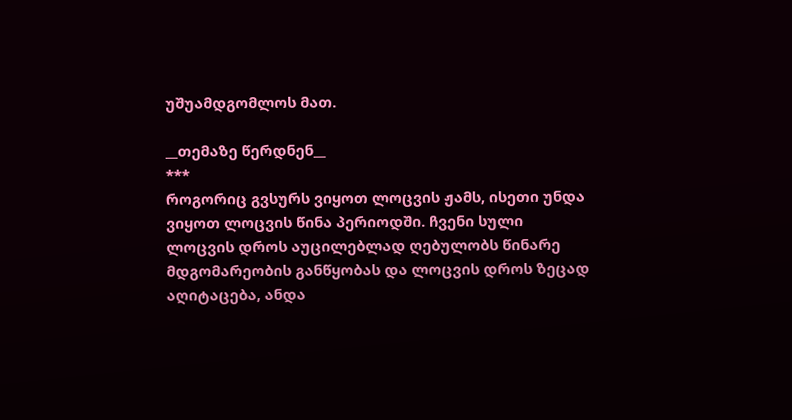უშუამდგომლოს მათ.

__თემაზე წერდნენ__
***
როგორიც გვსურს ვიყოთ ლოცვის ჟამს, ისეთი უნდა ვიყოთ ლოცვის წინა პერიოდში. ჩვენი სული ლოცვის დროს აუცილებლად ღებულობს წინარე მდგომარეობის განწყობას და ლოცვის დროს ზეცად აღიტაცება, ანდა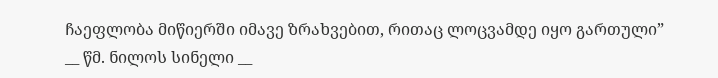ჩაეფლობა მიწიერში იმავე ზრახვებით, რითაც ლოცვამდე იყო გართული”
__ წმ. ნილოს სინელი __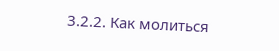3.2.2. Как молиться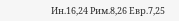Ин.16,24 Рим.8,26 Евр.7,25